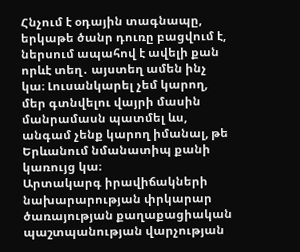Հնչում է օդային տագնապը, երկաթե ծանր դուռը բացվում է, ներսում ապահով է ավելի քան որևէ տեղ․ այստեղ ամեն ինչ կա։ Լուսանկարել չեմ կարող, մեր գտնվելու վայրի մասին մանրամասն պատմել ևս, անգամ չենք կարող իմանալ, թե Երևանում նմանատիպ քանի կառույց կա։
Արտակարգ իրավիճակների նախարարության փրկարար ծառայության քաղաքացիական պաշտպանության վարչության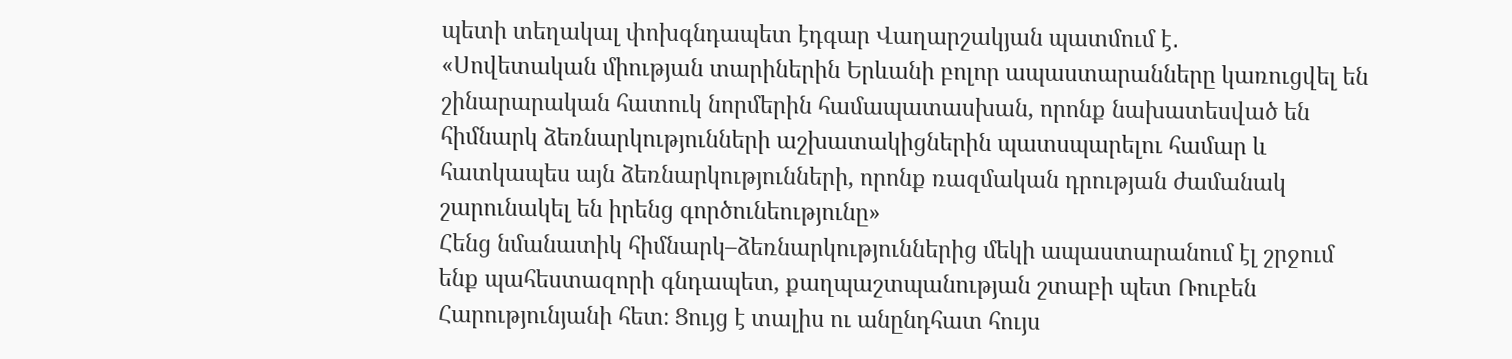պետի տեղակալ փոխգնդապետ էդգար Վաղարշակյան պատմում է․
«Սովետական միության տարիներին Երևանի բոլոր ապաստարանները կառուցվել են շինարարական հատուկ նորմերին համապատասխան, որոնք նախատեսված են հիմնարկ ձեռնարկությունների աշխատակիցներին պատսպարելու համար և հատկապես այն ձեռնարկությունների, որոնք ռազմական դրության ժամանակ շարունակել են իրենց գործունեությունը»
Հենց նմանատիկ հիմնարկ–ձեռնարկություններից մեկի ապաստարանում էլ շրջում ենք պահեստազորի գնդապետ, քաղպաշտպանության շտաբի պետ Ռուբեն Հարությունյանի հետ։ Ցույց է տալիս ու անընդհատ հույս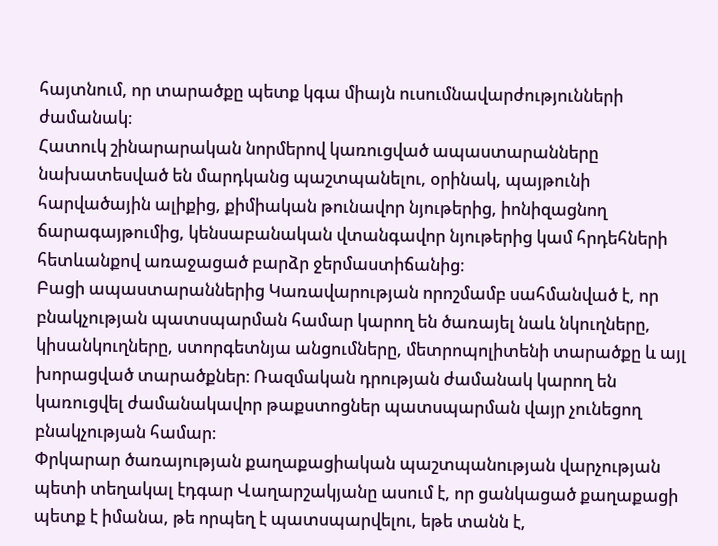հայտնում, որ տարածքը պետք կգա միայն ուսումնավարժությունների ժամանակ։
Հատուկ շինարարական նորմերով կառուցված ապաստարանները նախատեսված են մարդկանց պաշտպանելու, օրինակ, պայթունի հարվածային ալիքից, քիմիական թունավոր նյութերից, իոնիզացնող ճարագայթումից, կենսաբանական վտանգավոր նյութերից կամ հրդեհների հետևանքով առաջացած բարձր ջերմաստիճանից։
Բացի ապաստարաններից Կառավարության որոշմամբ սահմանված է, որ բնակչության պատսպարման համար կարող են ծառայել նաև նկուղները, կիսանկուղները, ստորգետնյա անցումները, մետրոպոլիտենի տարածքը և այլ խորացված տարածքներ։ Ռազմական դրության ժամանակ կարող են կառուցվել ժամանակավոր թաքստոցներ պատսպարման վայր չունեցող բնակչության համար։
Փրկարար ծառայության քաղաքացիական պաշտպանության վարչության պետի տեղակալ էդգար Վաղարշակյանը ասում է, որ ցանկացած քաղաքացի պետք է իմանա, թե որպեղ է պատսպարվելու, եթե տանն է,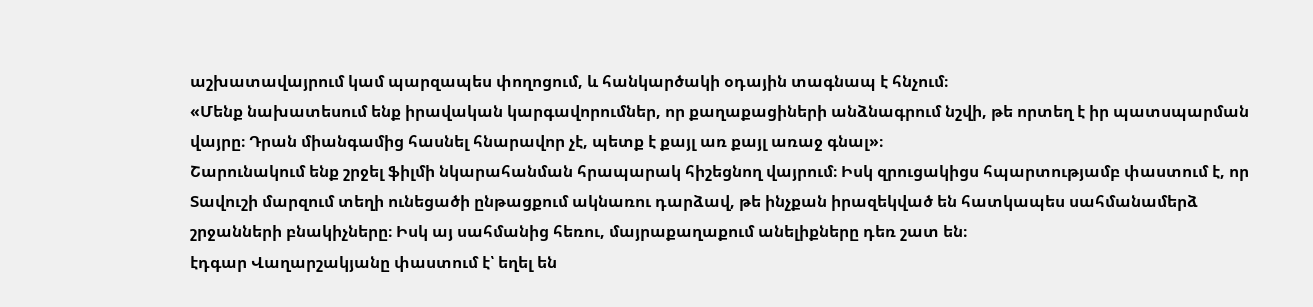աշխատավայրում կամ պարզապես փողոցում, և հանկարծակի օդային տագնապ է հնչում։
«Մենք նախատեսում ենք իրավական կարգավորումներ, որ քաղաքացիների անձնագրում նշվի, թե որտեղ է իր պատսպարման վայրը։ Դրան միանգամից հասնել հնարավոր չէ, պետք է քայլ առ քայլ առաջ գնալ»։
Շարունակում ենք շրջել ֆիլմի նկարահանման հրապարակ հիշեցնող վայրում։ Իսկ զրուցակիցս հպարտությամբ փաստում է, որ Տավուշի մարզում տեղի ունեցածի ընթացքում ակնառու դարձավ, թե ինչքան իրազեկված են հատկապես սահմանամերձ շրջանների բնակիչները։ Իսկ այ սահմանից հեռու, մայրաքաղաքում անելիքները դեռ շատ են։
էդգար Վաղարշակյանը փաստում է՝ եղել են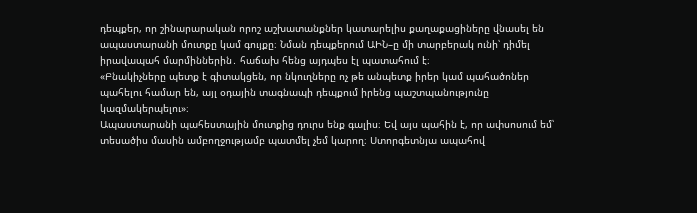դեպքեր, որ շինարարական որոշ աշխատանքներ կատարելիս քաղաքացիները վնասել են ապաստարանի մուտքը կամ գույքը։ Նման դեպքերում ԱԻՆ–ը մի տարբերակ ունի՝ դիմել իրավապահ մարմիններին․ հաճախ հենց այդպես էլ պատահում է։
«Բնակիչները պետք է գիտակցեն, որ նկուղները ոչ թե անպետք իրեր կամ պահածոներ պահելու համար են, այլ օդային տագնապի դեպքում իրենց պաշտպանությունը կազմակերպելու»։
Ապաստարանի պահեստային մուտքից դուրս ենք գալիս։ Եվ այս պահին է, որ ափսոսում եմ՝ տեսածիս մասին ամբողջությամբ պատմել չեմ կարող։ Ստորգետնյա ապահով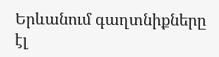Երևանում գաղտնիքները էլ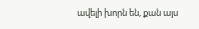ավելի խորն են, քան այս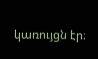կառույցն էր։